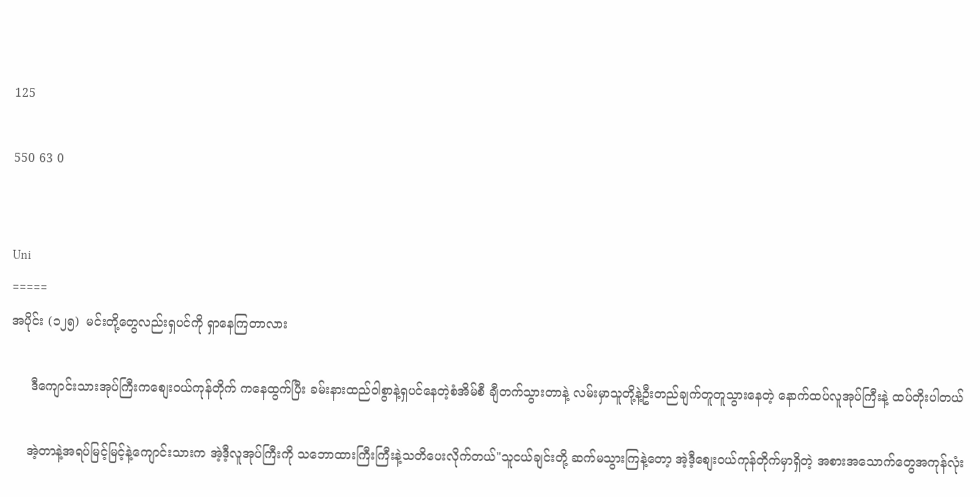125

550 63 0


Uni
=====
အပိုင်း (၁၂၅)  မင်းတို့တွေလည်းရှပင်ကို ရှာနေကြတာလား

     ဒီကျောင်းသားအုပ်ကြီးကစျေးဝယ်ကုန်တိုက် ကနေထွက်ပြီး ခမ်းနားထည်ဝါစွာနဲ့ရှပင်နေတဲ့စံအိမ်စီ ချီတက်သွားတာနဲ့ လမ်းမှာသူတို့နဲ့ဦးတည်ချက်တူတူသွားနေတဲ့ နောက်ထပ်လူအုပ်ကြီးနဲ့ ထပ်တိုးပါတယ်

    အဲ့တာနဲ့အရပ်မြင့်မြင့်နဲ့ကျောင်းသားက အဲ့ဒီ့လူအုပ်ကြီးကို သဘောထားကြီးကြီးနဲ့သတိပေးလိုက်တယ်"သူငယ်ချင်းတို့ ဆက်မသွားကြနဲ့တော့ အဲ့ဒီ့စျေးဝယ်ကုန်တိုက်မှာရှိတဲ့ အစားအသောက်တွေအကုန်လုံး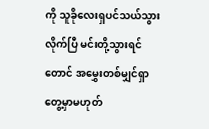ကို သူခိုလေးရှပင်သယ်သွားလိုက်ပြီ မင်းတို့သွားရင်တောင် အမွှေးတစ်မျှင်ရှာတွေ့မှာမဟုတ်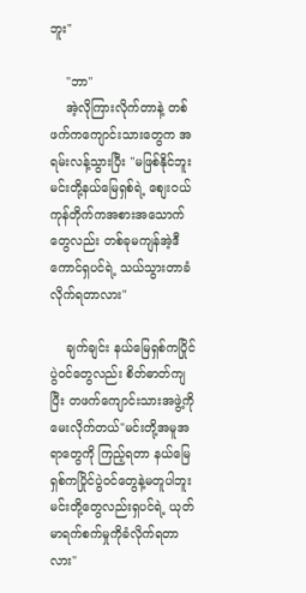ဘူး"

    "ဘာ"
    အဲ့လိုကြားလိုက်တာနဲ့ တစ်ဖက်ကကျောင်းသားတွေက အရမ်းလန့်သွားပြီး "မဖြစ်နိုင်ဘူး မင်းတို့နယ်မြေရှစ်ရဲ့ စျေးဝယ်ကုန်တိုက်ကအစားအသောက်တွေလည်း တစ်ခုမကျန်အဲ့ဒီကောင်ရှပင်ရဲ့ သယ်သွားတာခံလိုက်ရတာလား"

    ချက်ချင်း နယ်မြေရှစ်ကပြိုင်ပွဲဝင်တွေလည်း စိတ်ဓာတ်ကျပြီး တဖက်ကျောင်းသားအဖွဲ့ကို မေးလိုက်တယ်"မင်းတို့အမူအရာတွေကို ကြည့်ရတာ နယ်မြေရှစ်ကပြိုင်ပွဲဝင်တွေနဲ့မတူပါဘူး မင်းတို့တွေလည်းရှပင်ရဲ့ ယုတ်မာရက်စက်မှုကိုခံလိုက်ရတာလား"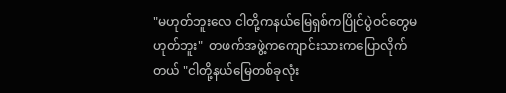"မဟုတ်ဘူးလေ ငါတို့ကနယ်မြေရှစ်ကပြိုင်ပွဲဝင်တွေမဟုတ်ဘူး"  တဖက်အဖွဲ့ကကျောင်းသားကပြောလိုက်တယ် "ငါတို့နယ်မြေတစ်ခုလုံး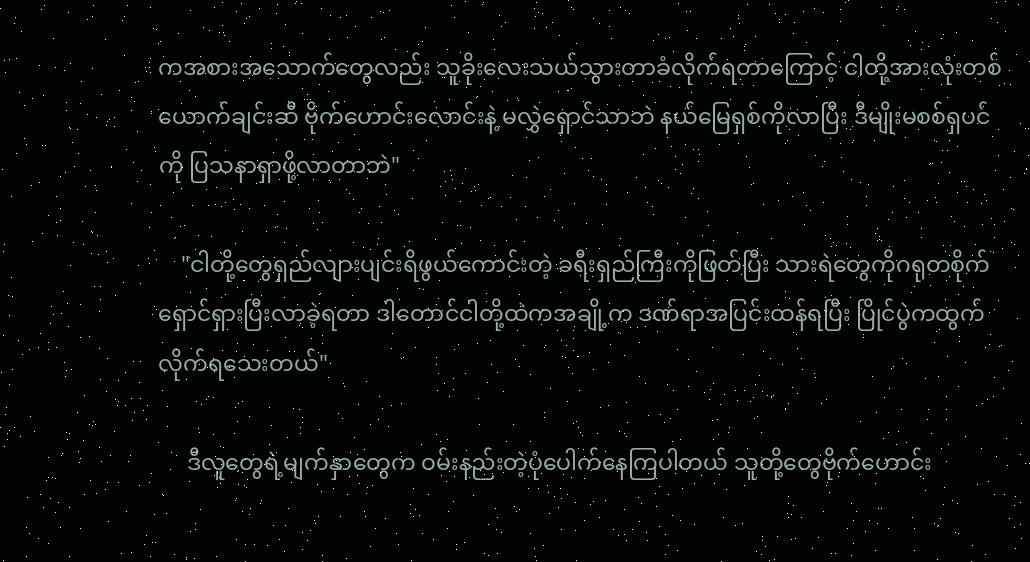ကအစားအသောက်တွေလည်း သူခိုးလေးသယ်သွားတာခံလိုက်ရတာကြောင့် ငါတို့အားလုံးတစ်ယောက်ချင်းဆီ ဗိုက်ဟောင်းလောင်းနဲ့ မလွှဲရှောင်သာဘဲ နယ်မြေရှစ်ကိုလာပြီး ဒီမျိုးမစစ်ရှပင်ကို ပြသနာရှာဖို့လာတာဘဲ"

    "ငါတို့တွေရှည်လျားပျင်းရိဖွယ်ကောင်းတဲ့ ခရီးရှည်ကြီးကိုဖြတ်ပြီး သားရဲတွေကိုဂရုတစိုက်ရှောင်ရှားပြီးလာခဲ့ရတာ ဒါတောင်ငါတို့ထဲကအချို့က ဒဏ်ရာအပြင်းထန်ရပြီး ပြိုင်ပွဲကထွက်လိုက်ရသေးတယ်"

     ဒီလူတွေရဲ့မျက်နှာတွေက ဝမ်းနည်းတဲ့ပုံပေါက်နေကြပါတယ် သူတို့တွေဗိုက်ဟောင်း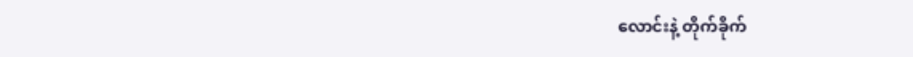လောင်းနဲ့ တိုက်ခိုက်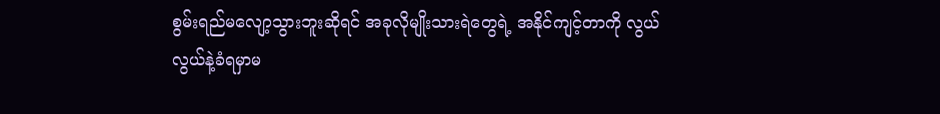စွမ်းရည်မလျော့သွားဘူးဆိုရင် အခုလိုမျိုးသားရဲတွေရဲ့ အနိုင်ကျင့်တာကို လွယ်လွယ်နဲ့ခံရမှာမ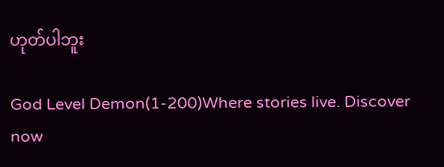ဟုတ်ပါဘူး

God Level Demon(1-200)Where stories live. Discover now